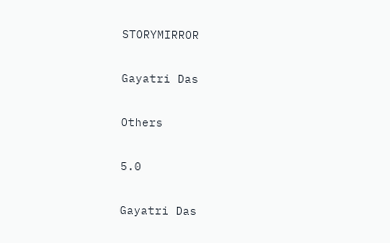STORYMIRROR

Gayatri Das

Others

5.0

Gayatri Das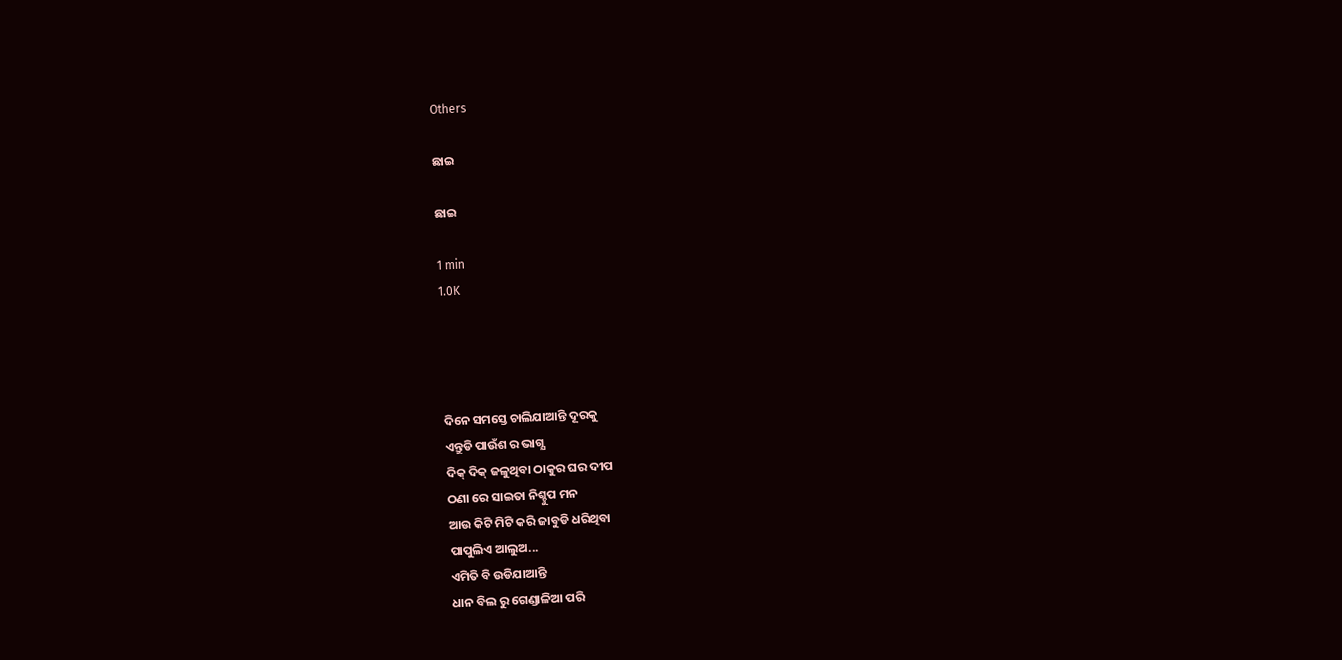Others

ଛାଇ

ଛାଇ

1 min
1.0K




ଦିନେ ସମସ୍ତେ ଚାଲିଯାଆନ୍ତି ଦୂରକୁ
ଏନ୍ତୁଡି ପାଉଁଶ ର ଭାଗ୍ଯ
ଦିକ୍ ଦିକ୍ ଜଳୁଥିବା ଠାକୁର ଘର ଦୀପ
ଠଣା ରେ ସାଇତା ନିଶ୍ଚୁପ ମନ
ଆଉ କିଟି ମିଟି କରି ଜାବୁଡି ଧରିଥିବା
ପାପୁଲିଏ ଆଲୁଅ...
ଏମିତି ବି ଉଡିଯାଆନ୍ତି
ଧାନ ବିଲ ରୁ ଗେଣ୍ଡାଳିଆ ପରି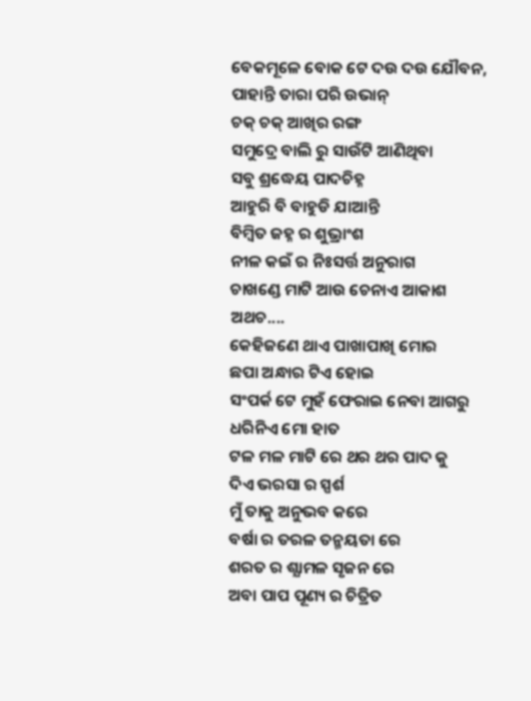ବେକମୂଳେ ବୋକ ଟେ ଦଉ ଦଉ ଯୌବନ,
ପାହାନ୍ତି ତାରା ପରି ଉଭାନ୍
ଚକ୍ ଚକ୍ ଆଖିର ରଙ୍ଗ
ସମୁଦ୍ରେ ବାଲି ରୁ ସାଉଁଟି ଆଣିଥିବା
ସବୁ ଶ୍ରଦ୍ଧେୟ ପାଦଚିହ୍ନ
ଆହୁରି ବି ବାହୁଡି ଯାଆନ୍ତି
ବିମ୍ବିତ ଜହ୍ନ ର ଶୁଭ୍ରାଂଶ
ନୀଳ କଇଁ ର ନିଃସର୍ତ୍ତ ଅନୁରାଗ
ଚାଖଣ୍ଡେ ମାଟି ଆଉ ଚେନାଏ ଆକାଶ
ଅଥଚ....
କେହିଜଣେ ଥାଏ ପାଖାପାଖି ମୋର
ଛପା ଅନ୍ଧାର ଟିଏ ହୋଇ
ସଂପର୍କ ଟେ ମୁହଁ ଫେରାଇ ନେବା ଆଗରୁ
ଧରିନିଏ ମୋ ହାତ
ଟଳ ମଳ ମାଟି ରେ ଥର ଥର ପାଦ କୁ
ଦିଏ ଭରସା ର ସ୍ପର୍ଶ
ମୁଁ ତାକୁ ଅନୁଭବ କରେ
ବର୍ଷା ର ତରଳ ତନ୍ମୟତା ରେ
ଶରତ ର ଶ୍ଯାମଳ ସୃଜନ ରେ
ଅବା ପାପ ପୂଣ୍ୟ ର ଚିତ୍ରିତ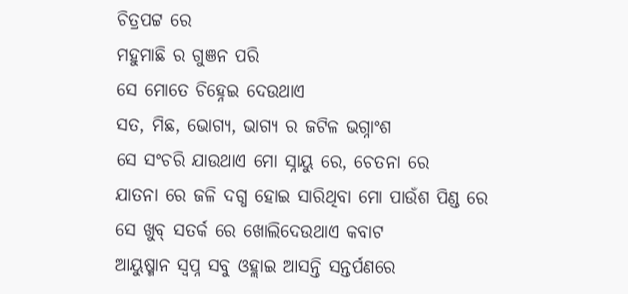ଚିତ୍ରପଟ୍ଟ ରେ
ମହୁମାଛି ର ଗୁଞନ ପରି
ସେ ମୋତେ ଚିହ୍ନେଇ ଦେଉଥାଏ
ସତ, ମିଛ, ଭୋଗ୍ଯ, ଭାଗ୍ଯ ର ଜଟିଳ ଭଗ୍ନାଂଶ
ସେ ସଂଚରି ଯାଉଥାଏ ମୋ ସ୍ନାୟୁ ରେ, ଚେତନା ରେ
ଯାତନା ରେ ଜଳି ଦଗ୍ଧ ହୋଇ ସାରିଥିବା ମୋ ପାଉଁଶ ପିଣ୍ଡ ରେ
ସେ ଖୁବ୍ ସତର୍କ ରେ ଖୋଲିଦେଉଥାଏ କବାଟ
ଆୟୁଷ୍ମାନ ସ୍ବପ୍ନ ସବୁ ଓହ୍ଲାଇ ଆସନ୍ତି ସନ୍ତର୍ପଣରେ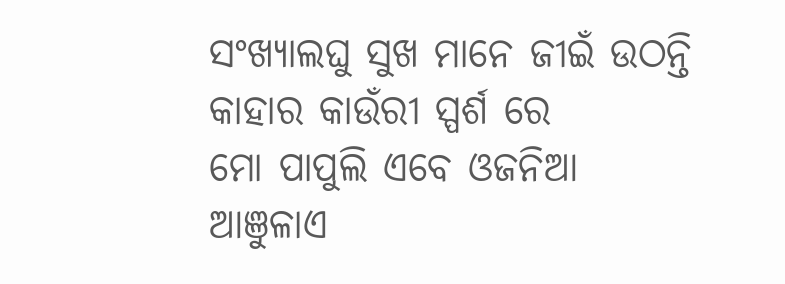ସଂଖ୍ୟାଲଘୁ ସୁଖ ମାନେ ଜୀଇଁ ଉଠନ୍ତି
କାହାର କାଉଁରୀ ସ୍ପର୍ଶ ରେ
ମୋ ପାପୁଲି ଏବେ ଓଜନିଆ
ଆଞୁଳାଏ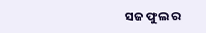ସଜ ଫୁଲ ର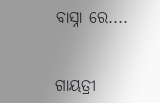ବାସ୍ନା ରେ....


ଗାୟତ୍ରୀ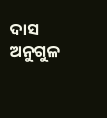ଦାସ
ଅନୁଗୁଳ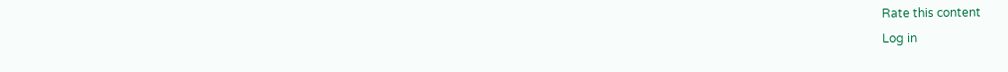Rate this content
Log in